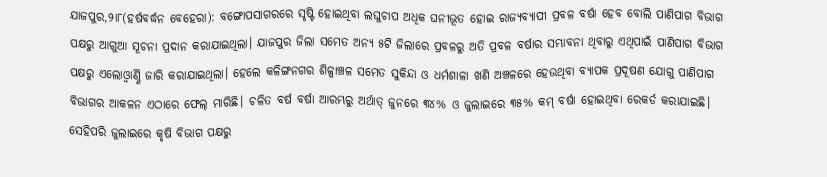ଯାଜପୁର,୨ା୮(ହର୍ଷବର୍ଦ୍ଧନ ବେହେରା): ବଙ୍ଗୋପସାଗରରେ ସୃଷ୍ଟି ହୋଇଥିବା ଲଘୁଚାପ ଅଧିକ ଘନୀଭୂତ ହୋଇ ରାଜ୍ୟବ୍ୟାପୀ ପ୍ରବଳ ବର୍ଷା ହେବ ବୋଲି ପାଣିପାଗ ବିଭାଗ ପକ୍ଷରୁ ଆଗୁଆ ସୂଚନା ପ୍ରଦାନ କରାଯାଇଥିଲା। ଯାଜପୁର ଜିଲା ସମେତ ଅନ୍ୟ ୫ଟି ଜିଲାରେ ପ୍ରବଳରୁ ଅତି ପ୍ରବଳ ବର୍ଷାର ସମ୍ଭାବନା ଥିବାରୁ ଏଥିପାଇଁ ପାଣିପାଗ ବିଭାଗ ପକ୍ଷରୁ ଏଲୋଓ୍ବାର୍ଣ୍ଣି ଜାରି କରାଯାଇଥିଲା। ହେଲେ କଳିଙ୍ଗନଗର ଶିଳ୍ପାଞ୍ଚଳ ସମେତ ସୁକିନ୍ଦା ଓ ଧର୍ମଶାଳା ଖଣି ଅଞ୍ଚଳରେ ହେଉଥିବା ବ୍ୟାପକ ପ୍ରଦୂଷଣ ଯୋଗୁ ପାଣିପାଗ ବିଭାଗର ଆକଳନ ଏଠାରେ ଫେଲ୍ ମାରିଛି। ଚଳିତ ବର୍ଷ ବର୍ଷା ଆରମ୍ଭରୁ ଅର୍ଥାତ୍ ଜୁନରେ ୩୪% ଓ ଜୁଲାଇରେ ୩୫% କମ୍ ବର୍ଷା ହୋଇଥିବା ରେକର୍ଡ କରାଯାଇଛି। ସେହିପରି ଜୁଲାଇରେ କୃଷି ବିଭାଗ ପକ୍ଷରୁ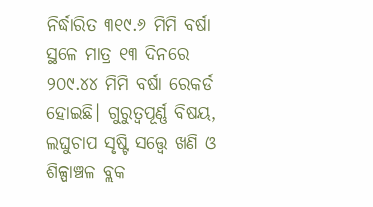ନିର୍ଦ୍ଧାରିତ ୩୧୯.୬ ମିମି ବର୍ଷା ସ୍ଥଳେ ମାତ୍ର ୧୩ ଦିନରେ ୨୦୯.୪୪ ମିମି ବର୍ଷା ରେକର୍ଡ ହୋଇଛି। ଗୁରୁତ୍ୱପୂର୍ଣ୍ଣ ବିଷୟ, ଲଘୁଚାପ ସୃଷ୍ଟି ସତ୍ତ୍ବେ ଖଣି ଓ ଶିଳ୍ପାଞ୍ଚଳ ବ୍ଲକ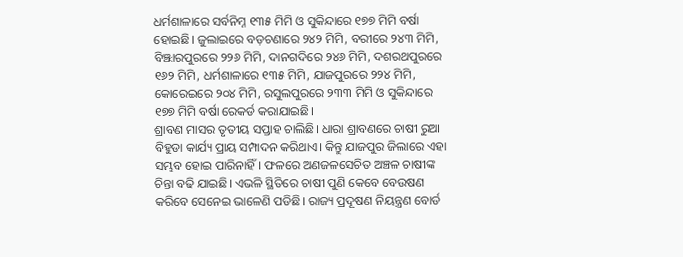ଧର୍ମଶାଳାରେ ସର୍ବନିମ୍ନ ୧୩୫ ମିମି ଓ ସୁକିନ୍ଦାରେ ୧୭୭ ମିମି ବର୍ଷା ହୋଇଛି। ଜୁଲାଇରେ ବଡ଼ଚଣାରେ ୨୪୨ ମିମି, ବରୀରେ ୨୪୩ ମିମି, ବିଞ୍ଝାରପୁରରେ ୨୨୬ ମିମି, ଦାନଗଦିରେ ୨୪୬ ମିମି, ଦଶରଥପୁରରେ ୧୬୨ ମିମି, ଧର୍ମଶାଳାରେ ୧୩୫ ମିମି, ଯାଜପୁରରେ ୨୨୪ ମିମି, କୋରେଇରେ ୨୦୪ ମିମି, ରସୁଲପୁରରେ ୨୩୩ ମିମି ଓ ସୁକିନ୍ଦାରେ ୧୭୭ ମିମି ବର୍ଷା ରେକର୍ଡ କରାଯାଇଛି।
ଶ୍ରାବଣ ମାସର ତୃତୀୟ ସପ୍ତାହ ଚାଲିଛି। ଧାରା ଶ୍ରାବଣରେ ଚାଷୀ ରୁଆ ବିହୁଡା କାର୍ଯ୍ୟ ପ୍ରାୟ ସମ୍ପାଦନ କରିଥାଏ। କିନ୍ତୁ ଯାଜପୁର ଜିଲାରେ ଏହା ସମ୍ଭବ ହୋଇ ପାରିନାହିଁ। ଫଳରେ ଅଣଜଳସେଚିତ ଅଞ୍ଚଳ ଚାଷୀଙ୍କ ଚିନ୍ତା ବଢି ଯାଇଛି। ଏଭଳି ସ୍ଥିତିରେ ଚାଷୀ ପୁଣି କେବେ ବେଉଷଣ କରିବେ ସେନେଇ ଭାଳେଣି ପଡିଛି। ରାଜ୍ୟ ପ୍ରଦୂଷଣ ନିୟନ୍ତ୍ରଣ ବୋର୍ଡ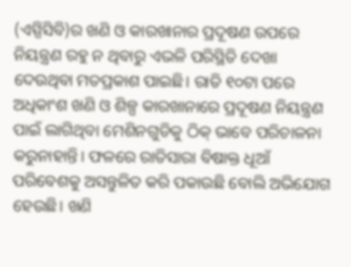(ଏସ୍ପିସିବି)ର ଖଣି ଓ କାରଖାନାର ପ୍ରଦୂଷଣ ଉପରେ ନିୟନ୍ତ୍ରଣ ରହୁ ନ ଥିବାରୁ ଏଭଳି ପରିସ୍ଥିତି ଦେଖା ଦେଉଥିବା ମତପ୍ରକାଶ ପାଇଛି। ରାତି ୧୦ଟା ପରେ ଅଧିକାଂଶ ଖଣି ଓ ଶିଳ୍ପ କାରଖାନାରେ ପ୍ରଦୂଷଣ ନିୟନ୍ତ୍ରଣ ପାଇଁ ଲାଗିଥିବା ମେଶିନଗୁଡିକୁ ଠିକ୍ ଭାବେ ପରିଚାଳନା କରୁନାହାନ୍ତି। ଫଳରେ ରାତିସାରା ବିଷାକ୍ତ ଧୂଆଁ ପରିବେଶକୁ ଅସନ୍ତୁଳିତ କରି ପକାଉଛି ବୋଲି ଅଭିଯୋଗ ହେଉଛି। ଖଣି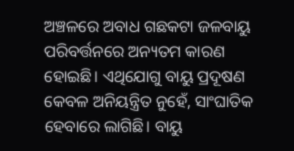ଅଞ୍ଚଳରେ ଅବାଧ ଗଛକଟା ଜଳବାୟୁ ପରିବର୍ତ୍ତନରେ ଅନ୍ୟତମ କାରଣ ହୋଇଛି। ଏଥିଯୋଗୁ ବାୟୁ ପ୍ରଦୂଷଣ କେବଳ ଅନିୟନ୍ତ୍ରିତ ନୁହେଁ, ସାଂଘାତିକ ହେବାରେ ଲାଗିଛି। ବାୟୁ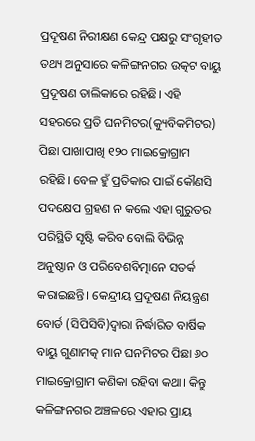ପ୍ରଦୂଷଣ ନିରୀକ୍ଷଣ କେନ୍ଦ୍ର ପକ୍ଷରୁ ସଂଗୃହୀତ ତଥ୍ୟ ଅନୁସାରେ କଳିଙ୍ଗନଗର ଉତ୍କଟ ବାୟୁ ପ୍ରଦୂଷଣ ତାଲିକାରେ ରହିଛି। ଏହି ସହରରେ ପ୍ରତି ଘନମିଟର(କ୍ୟୁବିକମିଟର) ପିଛା ପାଖାପାଖି ୧୨୦ ମାଇକ୍ରୋଗ୍ରାମ ରହିଛି। ବେଳ ହୁଁ ପ୍ରତିକାର ପାଇଁ କୌଣସି ପଦକ୍ଷେପ ଗ୍ରହଣ ନ କଲେ ଏହା ଗୁରୁତର ପରିସ୍ଥିତି ସୃଷ୍ଟି କରିବ ବୋଲି ବିଭିନ୍ନ ଅନୁଷ୍ଠାନ ଓ ପରିବେଶବିତ୍ମାନେ ସତର୍କ କରାଇଛନ୍ତି। କେନ୍ଦ୍ରୀୟ ପ୍ରଦୂଷଣ ନିୟନ୍ତ୍ରଣ ବୋର୍ଡ (ସିପିସିବି)ଦ୍ୱାରା ନିର୍ଦ୍ଧାରିତ ବାର୍ଷିକ ବାୟୁ ଗୁଣାମତ୍କ ମାନ ଘନମିଟର ପିଛା ୬୦ ମାଇକ୍ରୋଗ୍ରାମ କଣିକା ରହିବା କଥା। କିନ୍ତୁ କଳିଙ୍ଗନଗର ଅଞ୍ଚଳରେ ଏହାର ପ୍ରାୟ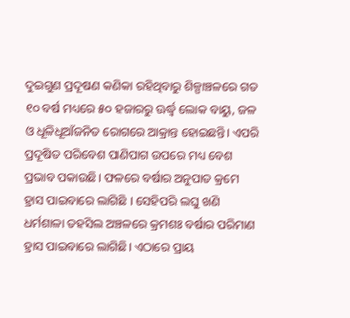ଦୁଇଗୁଣ ପ୍ରଦୂଷଣ କଣିକା ରହିଥିବାରୁ ଶିଳ୍ପାଞ୍ଚଳରେ ଗତ ୧୦ ବର୍ଷ ମଧ୍ୟରେ ୫୦ ହଜାରରୁ ଊର୍ଦ୍ଧ୍ୱ ଲୋକ ବାୟୁ, ଜଳ ଓ ଧୂଳିଧୂଆଁଜନିତ ରୋଗରେ ଆକ୍ରାନ୍ତ ହୋଇଛନ୍ତି। ଏପରି ପ୍ରଦୂଷିତ ପରିବେଶ ପାଣିପାଗ ଉପରେ ମଧ୍ୟ ବେଶ ପ୍ରଭାବ ପକାଉଛି। ଫଳରେ ବର୍ଷାର ଅନୁପାତ କ୍ରମେ ହ୍ରାସ ପାଇବାରେ ଲାଗିଛି । ସେହିପରି ଲଘୁ ଖଣି ଧର୍ମଶାଳା ତହସିଲ ଅଞ୍ଚଳରେ କ୍ରମଶଃ ବର୍ଷାର ପରିମାଣ ହ୍ରାସ ପାଇବାରେ ଲାଗିଛି। ଏଠାରେ ପ୍ରାୟ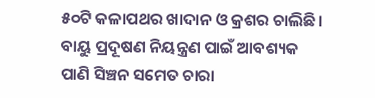୫୦ଟି କଳାପଥର ଖାଦାନ ଓ କ୍ରଶର ଚାଲିଛି। ବାୟୁ ପ୍ରଦୂଷଣ ନିୟନ୍ତ୍ରଣ ପାଇଁ ଆବଶ୍ୟକ ପାଣି ସିଞ୍ଚନ ସମେତ ଚାରା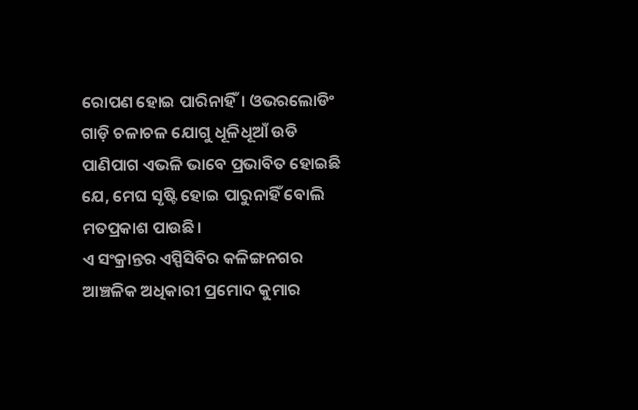ରୋପଣ ହୋଇ ପାରିନାହିଁ। ଓଭରଲୋଡିଂ ଗାଡ଼ି ଚଳାଚଳ ଯୋଗୁ ଧୂଳିଧୂଆଁ ଉଡି ପାଣିପାଗ ଏଭଳି ଭାବେ ପ୍ରଭାବିତ ହୋଇଛି ଯେ, ମେଘ ସୃଷ୍ଟି ହୋଇ ପାରୁନାହିଁ ବୋଲି ମତପ୍ରକାଶ ପାଉଛି।
ଏ ସଂକ୍ରାନ୍ତର ଏସ୍ପିସିବିର କଳିଙ୍ଗନଗର ଆଞ୍ଚଳିକ ଅଧିକାରୀ ପ୍ରମୋଦ କୁମାର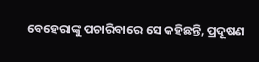ବେହେରାଙ୍କୁ ପଚାରିବାରେ ସେ କହିଛନ୍ତି, ପ୍ରଦୂଷଣ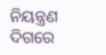ନିୟନ୍ତ୍ରଣ ଦିଗରେ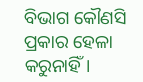ବିଭାଗ କୌଣସି ପ୍ରକାର ହେଳା କରୁନାହିଁ।